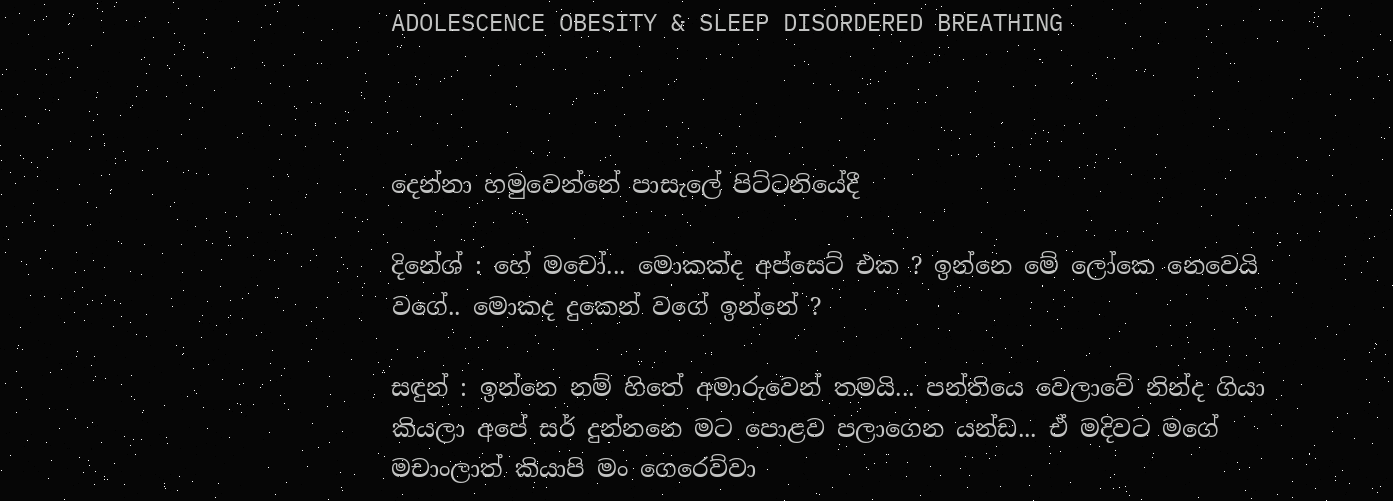ADOLESCENCE OBESITY & SLEEP DISORDERED BREATHING



දෙන්නා හමුවෙන්නේ පාසැලේ පිට්ටනියේදී

දිනේශ් : හේ මචෝ... මොකක්ද අප්සෙට් එක ? ඉන්නෙ මේ ලෝකෙ නෙවෙයි වගේ.. මොකද දුකෙන් වගේ ඉන්නේ ?

සඳුන් : ඉන්නෙ නම් හිතේ අමාරුවෙන් තමයි... පන්තියෙ වෙලාවේ නින්ද ගියා කියලා අපේ සර් දුන්නනෙ මට පොළව පලාගෙන යන්ඩ... ඒ මදිවට මගේ මචාංලාත් කියාපි මං ගෙරෙව්වා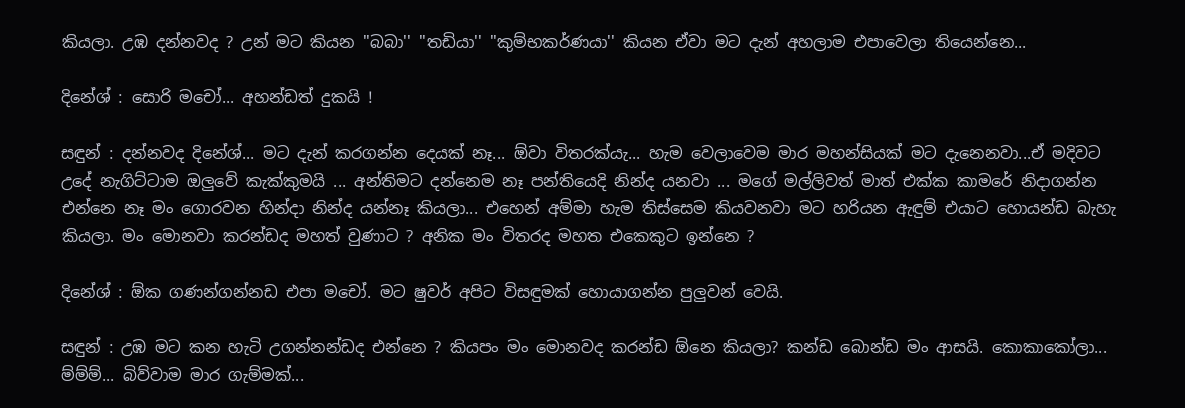කියලා. උඹ දන්නවද ? උන් මට කියන ''බබා'' ''තඩියා'' ''කුම්භකර්ණයා'' කියන ඒවා මට දැන් අහලාම එපාවෙලා තියෙන්නෙ...

දිනේශ් : සොරි මචෝ... අහන්ඩත් දුකයි !

සඳුන් : දන්නවද දිනේශ්... මට දැන් කරගන්න දෙයක් නෑ... ඕවා විතරක්යැ... හැම වෙලාවෙම මාර මහන්සියක් මට දැනෙනවා...ඒ මදිවට උදේ නැගිට්ටාම ඔලුවේ කැක්කුමයි ... අන්තිමට දන්නෙම නෑ පන්තියෙදි නින්ද යනවා ... මගේ මල්ලිවත් මාත් එක්ක කාමරේ නිදාගන්න එන්නෙ නෑ මං ගොරවන හින්දා නින්ද යන්නෑ කියලා... එහෙන් අම්මා හැම තිස්සෙම කියවනවා මට හරියන ඇඳුම් එයාට හොයන්ඩ බැහැ කියලා. මං මොනවා කරන්ඩද මහත් වුණාට ? අනික මං විතරද මහත එකෙකුට ඉන්නෙ ?

දිනේශ් : ඕක ගණන්ගන්නඩ එපා මචෝ. මට ෂුවර් අපිට විසඳුමක් හොයාගන්න පුලුවන් වෙයි.

සඳුන් : උඹ මට කන හැටි උගන්නන්ඩද එන්නෙ ? කියපං මං මොනවද කරන්ඩ ඕනෙ කියලා? කන්ඩ බොන්ඩ මං ආසයි. කොකාකෝලා... ම්ම්ම්... බිව්වාම මාර ගැම්මක්...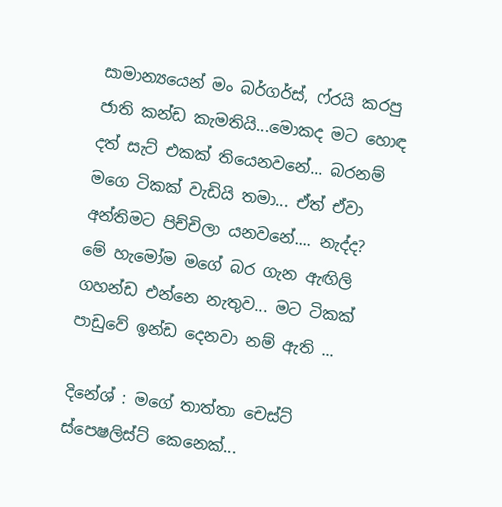සාමාන්‍යයෙන් මං බර්ගර්ස්, ෆ්රයි කරපු ජාති කන්ඩ කැමතියි...මොකද මට හොඳ දත් සැට් එකක් තියෙනවනේ... බරනම් මගෙ ටිකක් වැඩියි තමා... ඒත් ඒවා අන්තිමට පිච්චිලා යනවනේ.... නැද්ද? මේ හැමෝම මගේ බර ගැන ඇඟිලි ගහන්ඩ එන්නෙ නැතුව... මට ටිකක් පාඩුවේ ඉන්ඩ දෙනවා නම් ඇති ...

දිනේශ් : මගේ තාත්තා චෙස්ට් ස්පෙෂලිස්ට් කෙනෙක්...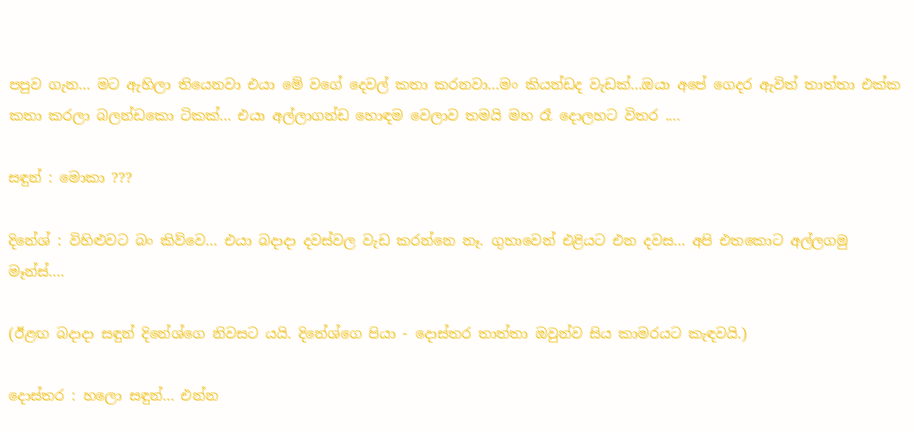පපුව ගැන... මට ඇහිලා තියෙනවා එයා මේ වගේ දෙවල් කතා කරනවා...මං කියන්ඩද වැඩක්...ඔයා අපේ ගෙදර ඇවිත් තාත්තා එක්ක කතා කරලා බලන්ඩකො ටිකක්... එයා අල්ලාගන්ඩ හොඳම වෙලාව තමයි මහ රෑ දොලහට විතර ....

සඳුන් : මොකා ???

දිනේශ් : විහිළුවට බං කිව්වෙ... එයා බදාදා දවස්වල වැඩ කරන්නෙ නෑ. ගුහාවෙන් එළියට එන දවස... අපි එතකොට අල්ලගමු මෑන්ස්....

(ඊළඟ බදාදා සඳුන් දිනේශ්ගෙ නිවසට යයි. දිනේශ්ගෙ පියා - දොස්තර තාත්තා ඔවුන්ව සිය කාමරයට කැඳවයි.)

දොස්තර : හලො සඳුන්... එන්න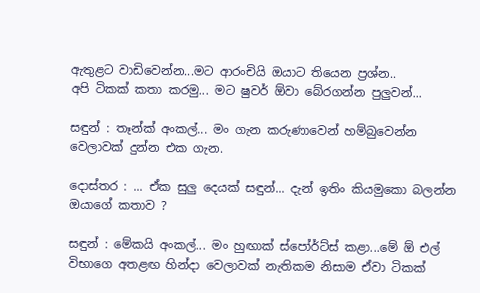ඇතුළට වාඩිවෙන්න...මට ආරංචියි ඔයාට තියෙන ප්‍රශ්න..
අපි ටිකක් කතා කරමු... මට ෂුවර් ඕවා බේරගන්න පුලුවන්...

සඳුන් : තෑන්ක් අංකල්... මං ගැන කරුණාවෙන් හම්බුවෙන්න වෙලාවක් දුන්න එක ගැන.

දොස්තර : ... ඒක සුලු දෙයක් සඳුන්... දැන් ඉතිං කියමුකො බලන්න ඔයාගේ කතාව ?

සඳුන් : මේකයි අංකල්... මං හුඟාක් ස්පෝර්ට්ස් කළා...මේ ඕ එල් විභාගෙ අතළඟ හින්දා වෙලාවක් නැතිකම නිසාම ඒවා ටිකක්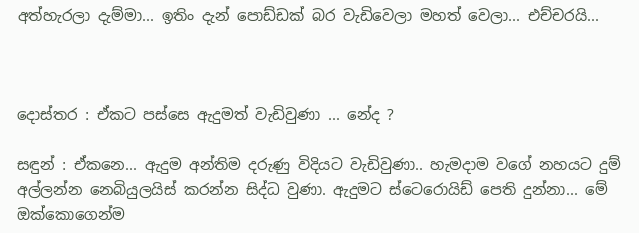අත්හැරලා දැම්මා... ඉතිං දැන් පොඩ්ඩක් බර වැඩිවෙලා මහත් වෙලා... එච්චරයි...



දොස්තර : ඒකට පස්සෙ ඇදුමත් වැඩිවුණා ... නේද ?

සඳුන් : ඒකනෙ... ඇදුම අන්තිම දරුණු විදියට වැඩිවුණා.. හැමදාම වගේ නහයට දුම් අල්ලන්න නෙබියුලයිස් කරන්න සිද්ධ වුණා. ඇදුමට ස්ටෙරොයිඩ් පෙති දුන්නා... මේ ඔක්කොගෙන්ම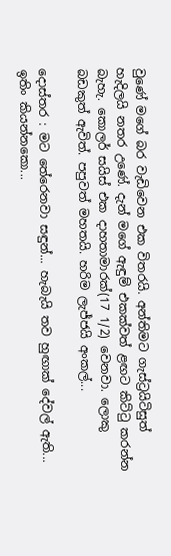වුණේ මගේ බර වැඩිවෙන එක විතරයි. අන්තිමට ගැස්ට්‍රයිටිසුත් හැදිලයි නතර උණේ. දැන් මගේ ඇඳුම් එකක්වත් ළඟට කිට්ටු කරන්න බැහැ. කොලර් සයිස් එක දාහතාමාරක්(17 1/2) වෙනවා. ලොකු බඩකුත් ඇවිත්. පපුවත් මහතයි. හරිම ලැජ්ජයි අංකල්...

දොස්තර : මට තේරෙනවා සඳුන්... හැබැයි තව හුඟාක් දේවල් ඇති... ඉතිං කියන්නකො...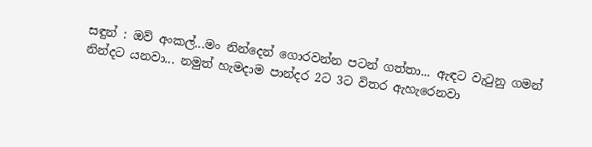සඳුන් : ඔව් අංකල්...මං නින්දෙන් ගොරවන්න පටන් ගත්තා... ඇඳට වැටුනු ගමන් නින්දට යනවා... නමුත් හැමදාම පාන්දර 2ට 3ට විතර ඇහැරෙනවා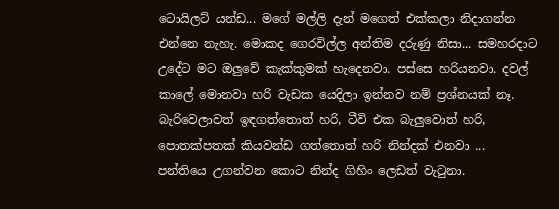ටොයිලට් යන්ඩ... මගේ මල්ලි දැන් මගෙත් එක්කලා නිදාගන්න එන්නෙ නැහැ. මොකද ගෙරවිල්ල අන්තිම දරුණු නිසා... සමහරදාට උදේට මට ඔලුවේ කැක්කුමක් හැදෙනවා. පස්සෙ හරියනවා. දවල් කාලේ මොනවා හරි වැඩක යෙදිලා ඉන්නව නම් ප්‍රශ්නයක් නෑ. බැරිවෙලාවත් ඉඳගත්තොත් හරි, ටීවි එක බැලුවොත් හරි, පොතක්පතක් කියවන්ඩ ගත්තොත් හරි නින්දක් එනවා ... පන්තියෙ උගන්වන කොට නින්ද ගිහිං ලෙඩත් වැටුනා.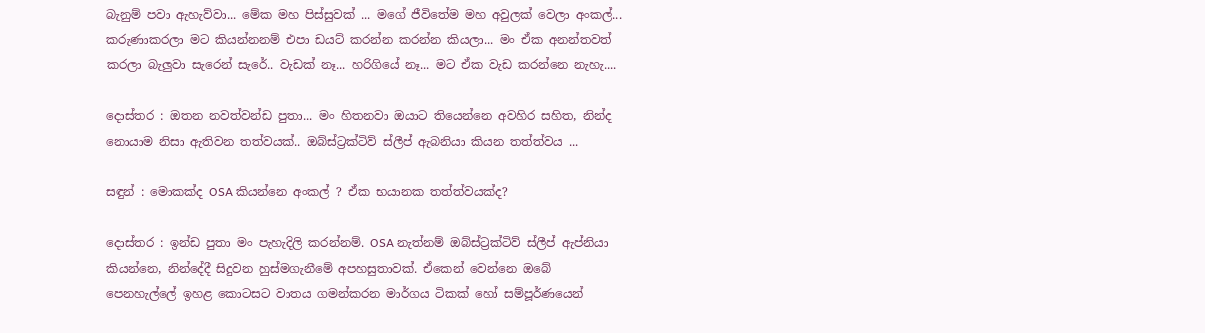බැනුම් පවා ඇහැව්වා... මේක මහ පිස්සුවක් ... මගේ ජීවිතේම මහ අවුලක් වෙලා අංකල්... කරුණාකරලා මට කියන්නනම් එපා ඩයට් කරන්න කරන්න කියලා... මං ඒක අනන්තවත් කරලා බැලුවා සැරෙන් සැරේ.. වැඩක් නෑ... හරිගියේ නෑ... මට ඒක වැඩ කරන්නෙ නැහැ....

දොස්තර : ඔතන නවත්වන්ඩ පුතා... මං හිතනවා ඔයාට තියෙන්නෙ අවහිර සහිත, නින්ද නොයාම නිසා ඇතිවන තත්වයක්.. ඔබ්ස්ට්‍රක්ටිව් ස්ලීප් ඇබනියා කියන තත්ත්වය ...

සඳුන් : මොකක්ද OSA කියන්නෙ අංකල් ? ඒක භයානක තත්ත්වයක්ද?

දොස්තර : ඉන්ඩ පුතා මං පැහැදිලි කරන්නම්. OSA නැත්නම් ඔබ්ස්ට්‍රක්ටිව් ස්ලීප් ඇප්නියා කියන්නෙ, නින්දේදී සිදුවන හුස්මගැනීමේ අපහසුතාවක්. ඒකෙන් වෙන්නෙ ඔබේ පෙනහැල්ලේ ඉහළ කොටසට වාතය ගමන්කරන මාර්ගය ටිකක් හෝ සම්පූර්ණයෙන්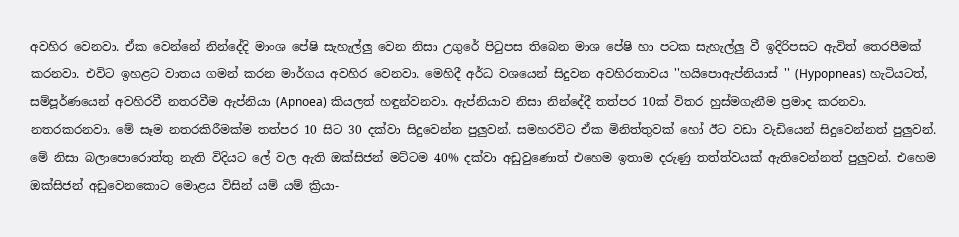අවහිර වෙනවා. ඒක වෙන්නේ නින්දේදි මාංශ පේෂි සැහැල්ලු වෙන නිසා උගුරේ පිටුපස තිබෙන මාශ පේෂි හා පටක සැහැල්ලු වී ඉදිරිපසට ඇවිත් තෙරපීමක් කරනවා. එවිට ඉහළට වාතය ගමන් කරන මාර්ගය අවහිර වෙනවා. මෙහිදී අර්ධ වශයෙන් සිදුවන අවහිරතාවය ''හයිපොඇප්නියාස් '' (Hypopneas) හැටියටත්, සම්පූර්ණයෙන් අවහිරවී නතරවීම ඇප්නියා (Apnoea) කියලත් හඳුන්වනවා. ඇප්නියාව නිසා නින්දේදී තත්පර 10ක් විතර හුස්මගැනීම ප්‍රමාද කරනවා. නතරකරනවා. මේ සෑම නතරකිරීමක්ම තත්පර 10 සිට 30 දක්වා සිදුවෙන්න පුලුවන්. සමහරවිට ඒක මිනිත්තුවක් හෝ ඊට වඩා වැඩියෙන් සිදුවෙන්නත් පුලුවන්. මේ නිසා බලාපොරොත්තු නැති විදියට ලේ වල ඇති ඔක්සිජන් මට්ටම 40% දක්වා අඩුවුණොත් එහෙම ඉතාම දරුණු තත්ත්වයක් ඇතිවෙන්නත් පුලුවන්. එහෙම ඔක්සිජන් අඩුවෙනකොට මොළය විසින් යම් යම් ක්‍රියා-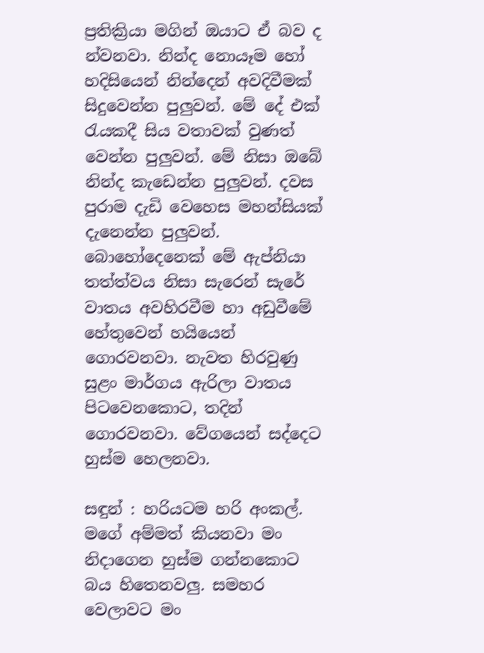ප්‍රතික්‍රියා මගින් ඔයාට ඒ බව ද න්වනවා. නින්ද නොයෑම හෝ හදිසියෙන් නින්දෙන් අවදිවීමක් සිදුවෙන්න පුලුවන්. මේ දේ එක් රැයකදී සිය වතාවක් වුණත් වෙන්න පුලුවන්. මේ නිසා ඔබේ නින්ද කැඩෙන්න පුලුවන්. දවස පුරාම දැඩි වෙහෙස මහන්සියක් දැනෙන්න පුලුවන්. බොහෝදෙනෙක් මේ ඇප්නියා තත්ත්වය නිසා සැරෙන් සැරේ වාතය අවහිරවීම හා අඩුවීමේ හේතුවෙන් හයියෙන් ගොරවනවා. නැවත හිරවුණු සුළං මාර්ගය ඇරිලා වාතය පිටවෙනකොට, තදින් ගොරවනවා. වේගයෙන් සද්දෙට හුස්ම හෙලනවා.

සඳුන් : හරියටම හරි අංකල්. මගේ අම්මත් කියනවා මං නිදාගෙන හුස්ම ගන්නකොට බය හිතෙනවලු. සමහර වෙලාවට මං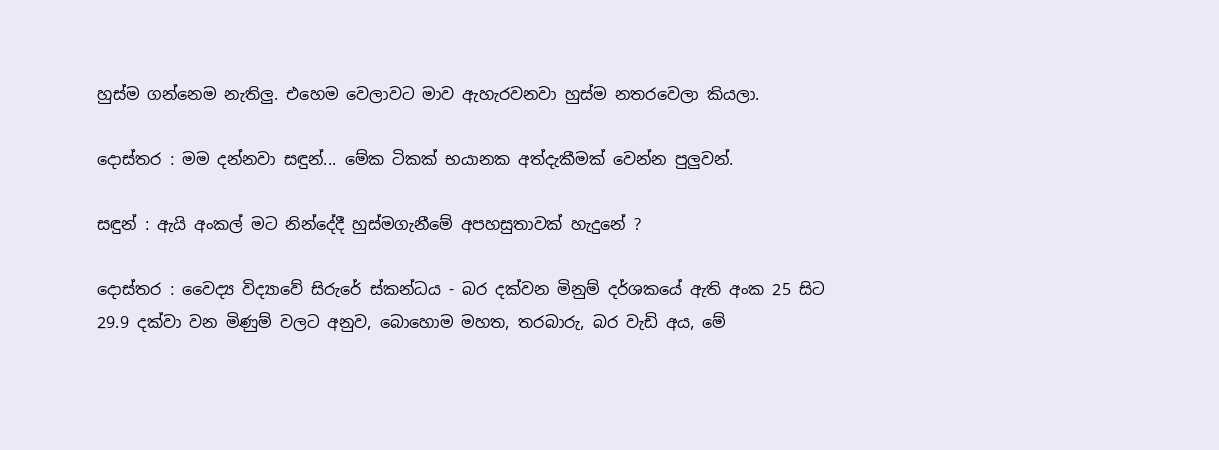හුස්ම ගන්නෙම නැතිලු. එහෙම වෙලාවට මාව ඇහැරවනවා හුස්ම නතරවෙලා කියලා.

දොස්තර : මම දන්නවා සඳුන්... මේක ටිකක් භයානක අත්දැකීමක් වෙන්න පුලුවන්.

සඳුන් : ඇයි අංකල් මට නින්දේදී හුස්මගැනීමේ අපහසුතාවක් හැදුනේ ?

දොස්තර : වෛද්‍ය විද්‍යාවේ සිරුරේ ස්කන්ධය - බර දක්වන මිනුම් දර්ශකයේ ඇති අංක 25 සිට 29.9 දක්වා වන මිණුම් වලට අනුව, බොහොම මහත, තරබාරු, බර වැඩි අය, මේ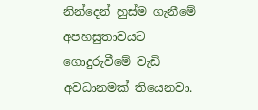නින්දෙන් හුස්ම ගැනීමේ අපහසුතාවයට ගොදුරුවීමේ වැඩි අවධානමක් තියෙනවා.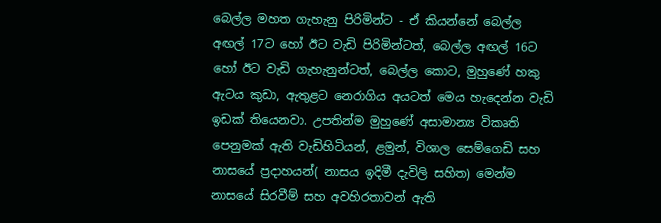බෙල්ල මහත ගැහැනු පිරිමින්ට - ඒ කියන්නේ බෙල්ල අඟල් 17ට හෝ ඊට වැඩි පිරිමින්ටත්, බෙල්ල අඟල් 16ට හෝ ඊට වැඩි ගැහැනුන්ටත්, බෙල්ල කොට, මුහුණේ හකු ඇටය කුඩා, ඇතුළට නෙරාගිය අයටත් මෙය හැදෙන්න වැඩි ඉඩක් තියෙනවා. උපතින්ම මුහුණේ අසාමාන්‍ය විකෘති පෙනුමක් ඇති වැඩිහිටියන්, ළමුන්, විශාල සෙම්ගෙඩි සහ නාසයේ ප්‍රදාහයන්( නාසය ඉදිමී දැවිලි සහිත) මෙන්ම නාසයේ සිරවීම් සහ අවහිරතාවන් ඇති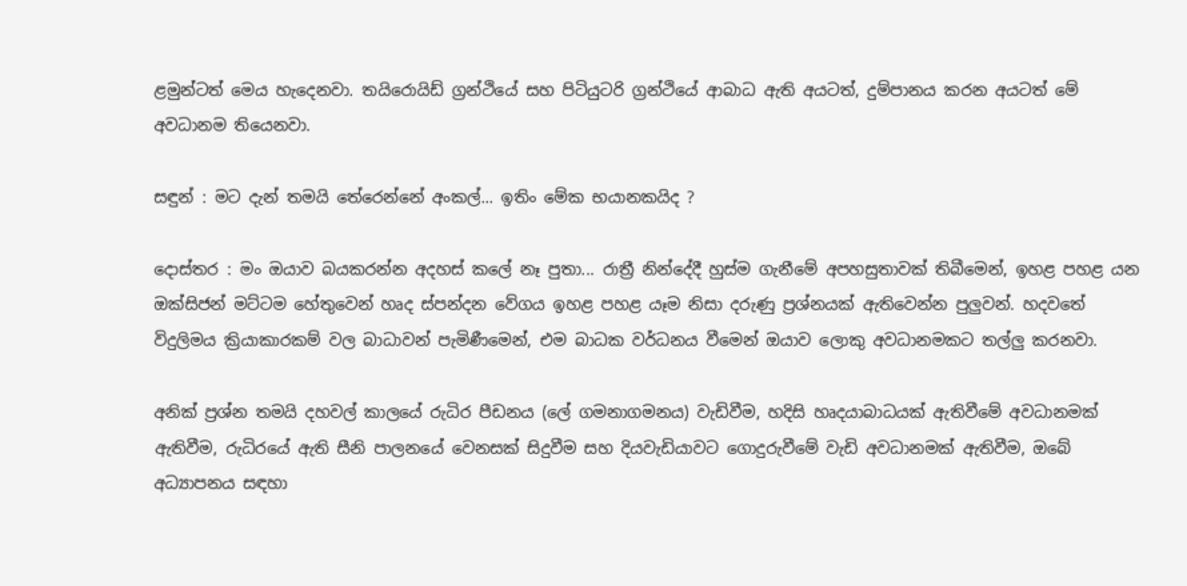ළමුන්ටත් මෙය හැදෙනවා. තයිරොයිඩ් ග්‍රන්ථියේ සහ පිටියුටරි ග්‍රන්ථියේ ආබාධ ඇති අයටත්, දුම්පානය කරන අයටත් මේ අවධානම තියෙනවා.

සඳුන් : මට දැන් තමයි තේරෙන්නේ අංකල්... ඉතිං මේක භයානකයිද ?

දොස්තර : මං ඔයාව බයකරන්න අදහස් කලේ නෑ පුතා... රාත්‍රී නින්දේදී හුස්ම ගැනීමේ අපහසුතාවක් තිබීමෙන්, ඉහළ පහළ යන ඔක්සිජන් මට්ටම හේතුවෙන් හෘද ස්පන්දන වේගය ඉහළ පහළ යෑම නිසා දරුණු ප්‍රශ්නයක් ඇතිවෙන්න පුලුවන්. හදවතේ විදුලිමය ක්‍රියාකාරකම් වල බාධාවන් පැමිණීමෙන්, එම බාධක වර්ධනය වීමෙන් ඔයාව ලොකු අවධානමකට තල්ලු කරනවා.

අනික් ප්‍රශ්න තමයි දහවල් කාලයේ රුධිර පීඩනය (ලේ ගමනාගමනය) වැඩිවීම, හදිසි හෘදයාබාධයක් ඇතිවීමේ අවධානමක් ඇතිවීම, රුධිරයේ ඇති සීනි පාලනයේ වෙනසක් සිදුවීම සහ දියවැඩියාවට ගොදුරුවීමේ වැඩි අවධානමක් ඇතිවීම, ඔබේ අධ්‍යාපනය සඳහා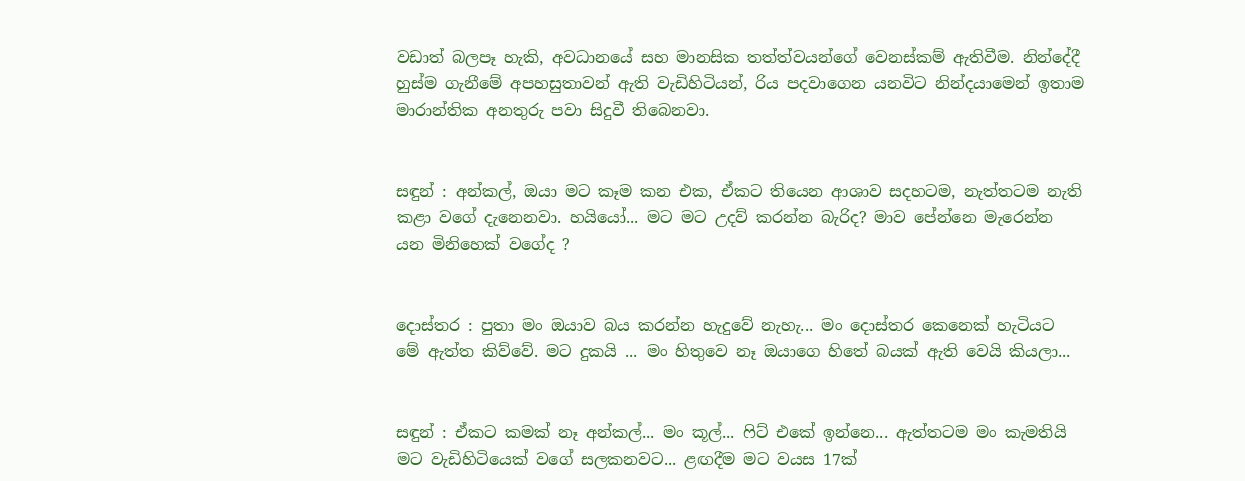වඩාත් බලපෑ හැකි, අවධානයේ සහ මානසික තත්ත්වයන්ගේ වෙනස්කම් ඇතිවීම. නින්දේදී හුස්ම ගැනීමේ අපහසුතාවන් ඇති වැඩිහිටියන්, රිය පදවාගෙන යනවිට නින්දයාමෙන් ඉතාම මාරාන්තික අනතුරු පවා සිදුවී තිබෙනවා.


සඳුන් : අන්කල්, ඔයා මට කෑම කන එක, ඒකට තියෙන ආශාව සදහටම, නැත්තටම නැති කළා වගේ දැනෙනවා. හයියෝ... මට මට උදව් කරන්න බැරිද? මාව පේන්නෙ මැරෙන්න යන මිනිහෙක් වගේද ?


දොස්තර : පුතා මං ඔයාව බය කරන්න හැදුවේ නැහැ... මං දොස්තර කෙනෙක් හැටියට මේ ඇත්ත කිව්වේ. මට දුකයි ... මං හිතුවෙ නෑ ඔයාගෙ හිතේ බයක් ඇති වෙයි කියලා...


සඳුන් : ඒකට කමක් නෑ අන්කල්... මං කූල්... ෆිට් එකේ ඉන්නෙ... ඇත්තටම මං කැමතියි මට වැඩිහිටියෙක් වගේ සලකනවට... ළඟදීම මට වයස 17ක්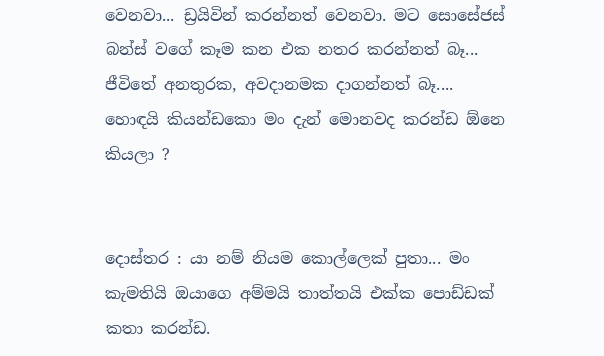වෙනවා... ඩ්‍රයිවින් කරන්නත් වෙනවා. මට සොසේජස් බන්ස් වගේ කෑම කන එක නතර කරන්නත් බෑ... ජීවිතේ අනතුරක, අවදානමක දාගන්නත් බෑ....
හොඳයි කියන්ඩකො මං දැන් මොනවද කරන්ඩ ඕනෙ කියලා ?


දොස්තර : යා නම් නියම කොල්ලෙක් පුතා... මං කැමතියි ඔයාගෙ අම්මයි තාත්තයි එක්ක පොඩ්ඩක් කතා කරන්ඩ.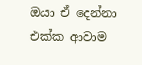ඔයා ඒ දෙන්නා එක්ක ආවාම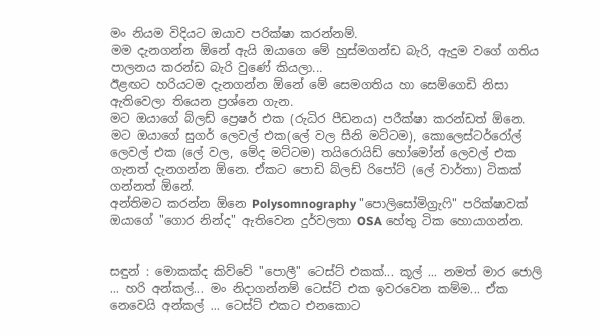මං නියම විදියට ඔයාව පරික්ෂා කරන්නම්.
මම දැනගන්න ඕනේ ඇයි ඔයාගෙ මේ හුස්මගන්ඩ බැරි, ඇදුම වගේ ගතිය පාලනය කරන්ඩ බැරි වුණේ කියලා...
ඊළඟට හරියටම දැනගන්න ඕනේ මේ සෙමගතිය හා සෙම්ගෙඩි නිසා ඇතිවෙලා තියෙන ප්‍රශ්නෙ ගැන.
මට ඔයාගේ බ්ලඩ් ප්‍රෙෂර් එක (රුධිර පීඩනය) පරීක්ෂා කරන්ඩත් ඕනෙ.
මට ඔයාගේ සුගර් ලෙවල් එක(ලේ වල සීනි මට්ටම), කොලෙස්ටර්රෝල් ලෙවල් එක (ලේ වල, මේද මට්ටම) තයිරොයිඩ් හෝමෝන් ලෙවල් එක ගැනත් දැනගන්න ඕනෙ. ඒකට පොඩි බ්ලඩ් රිපෝට් (ලේ වාර්තා) ටිකක් ගන්නත් ඕනේ.
අන්තිමට කරන්න ඕනෙ Polysomnography "පොලිසෝමිග්‍රැෆි" පරික්ෂාවක් ඔයාගේ "ගොර නින්ද" ඇතිවෙන දුර්වලතා OSA හේතු ටික හොයාගන්න.


සඳුන් : මොකක්ද කිව්වේ "පොලී" ටෙස්ට් එකක්... කූල් ... නමත් මාර ජොලි ... හරි අන්කල්... මං නිදාගන්නම් ටෙස්ට් එක ඉවරවෙන කම්ම... ඒක නෙවෙයි අන්කල් ... ටෙස්ට් එකට එනකොට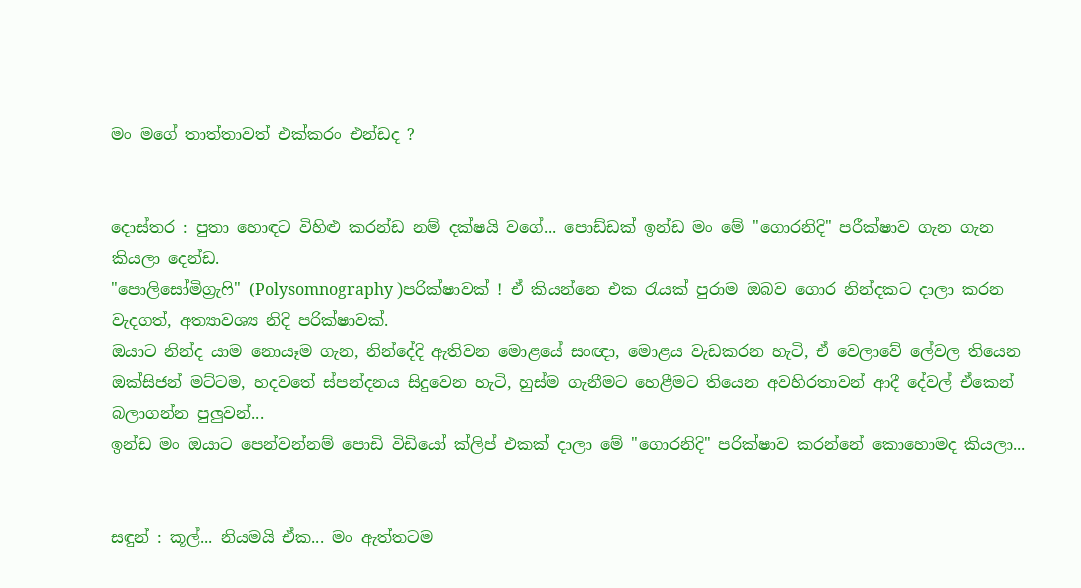මං මගේ තාත්තාවත් එක්කරං එන්ඩද ?


දොස්තර : පුතා හොඳට විහිළු කරන්ඩ නම් දක්ෂයි වගේ... පොඩ්ඩක් ඉන්ඩ මං මේ "ගොරනිදි" පරීක්ෂාව ගැන ගැන කියලා දෙන්ඩ.
"පොලිසෝමිග්‍රැෆි" (Polysomnography )පරික්ෂාවක් ! ඒ කියන්නෙ එක රැයක් පුරාම ඔබව ගොර නින්දකට දාලා කරන වැදගත්, අත්‍යාවශ්‍ය නිදි පරික්ෂාවක්.
ඔයාට නින්ද යාම නොයෑම ගැන, නින්දේදි ඇතිවන මොළයේ සංඥා, මොළය වැඩකරන හැටි, ඒ වෙලාවේ ලේවල තියෙන ඔක්සිජන් මට්ටම, හදවතේ ස්පන්දනය සිදුවෙන හැටි, හුස්ම ගැනීමට හෙළීමට තියෙන අවහිරතාවන් ආදී දේවල් ඒකෙන් බලාගන්න පුලුවන්...
ඉන්ඩ මං ඔයාට පෙන්වන්නම් පොඩි විඩියෝ ක්ලිප් එකක් දාලා මේ "ගොරනිදි" පරික්ෂාව කරන්නේ කොහොමද කියලා...


සඳුන් : කූල්... නියමයි ඒක... මං ඇත්තටම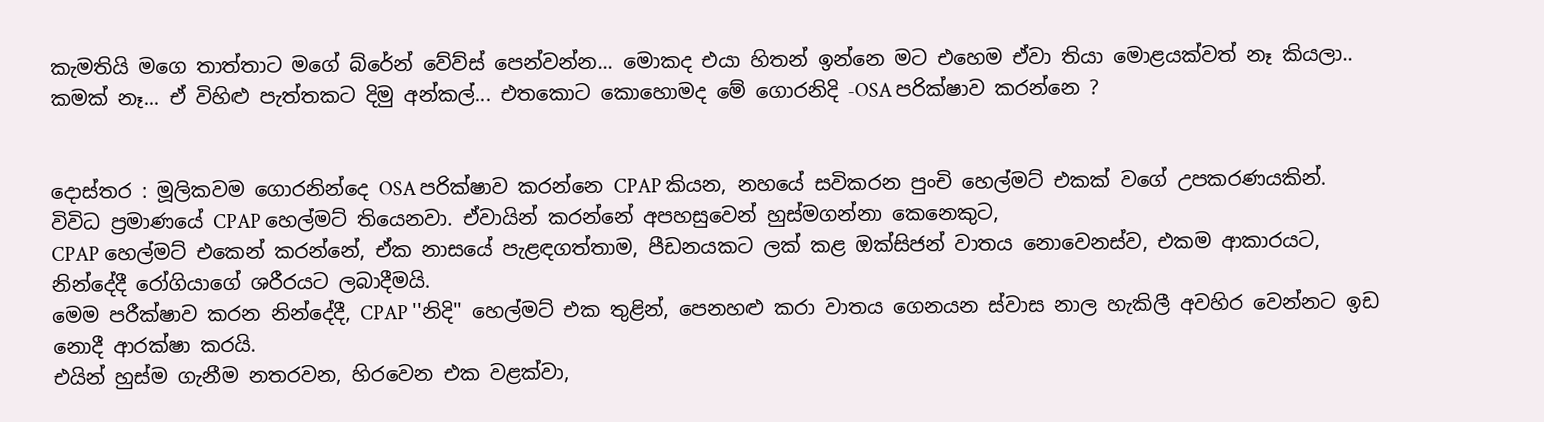කැමතියි මගෙ තාත්තාට මගේ බ්රේන් වේව්ස් පෙන්වන්න... මොකද එයා හිතන් ඉන්නෙ මට එහෙම ඒවා තියා මොළයක්වත් නෑ කියලා..
කමක් නෑ... ඒ විහිළු පැත්තකට දිමු අන්කල්... එතකොට කොහොමද මේ ගොරනිදි -OSA පරික්ෂාව කරන්නෙ ?


දොස්තර : මූලිකවම ගොරනින්දෙ OSA පරික්ෂාව කරන්නෙ CPAP කියන, නහයේ සවිකරන පුංචි හෙල්මට් එකක් වගේ උපකරණයකින්.
විවිධ ප්‍රමාණයේ CPAP හෙල්මට් තියෙනවා. ඒවායින් කරන්නේ අපහසුවෙන් හුස්මගන්නා කෙනෙකුට,
CPAP හෙල්මට් එකෙන් කරන්නේ, ඒක නාසයේ පැළඳගත්තාම, පීඩනයකට ලක් කළ ඔක්සිජන් වාතය නොවෙනස්ව, එකම ආකාරයට, නින්දේදී රෝගියාගේ ශරීරයට ලබාදීමයි.
මෙම පරීක්ෂාව කරන නින්දේදී, CPAP ''නිදි'' හෙල්මට් එක තුළින්, පෙනහළු කරා වාතය ගෙනයන ස්වාස නාල හැකිලී අවහිර වෙන්නට ඉඩ නොදී ආරක්ෂා කරයි.
එයින් හුස්ම ගැනීම නතරවන, හිරවෙන එක වළක්වා,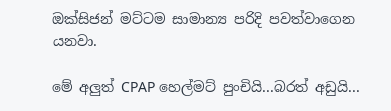ඔක්සිජන් මට්ටම සාමාන්‍ය පරිදි පවත්වාගෙන යනවා.

මේ අලුත් CPAP හෙල්මට් පුංචියි...බරත් අඩුයි...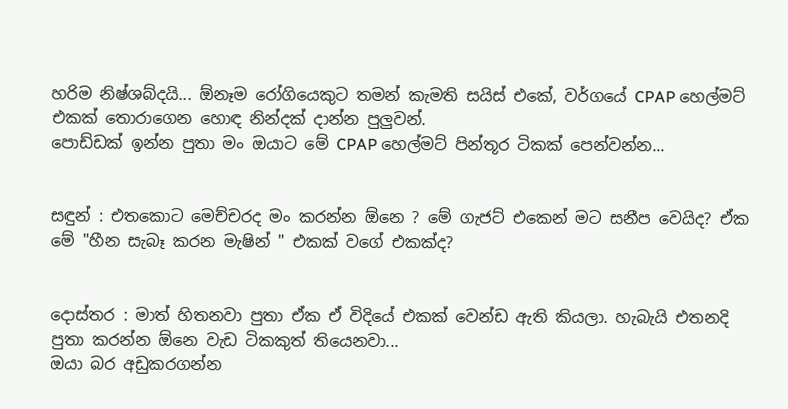හරිම නිෂ්ශබ්දයි... ඕනෑම රෝගියෙකුට තමන් කැමති සයිස් එකේ, වර්ගයේ CPAP හෙල්මට් එකක් තොරාගෙන හොඳ නින්දක් දාන්න පුලුවන්.
පොඩ්ඩක් ඉන්න පුතා මං ඔයාට මේ CPAP හෙල්මට් පින්තූර ටිකක් පෙන්වන්න...


සඳුන් : එතකොට මෙච්චරද මං කරන්න ඕනෙ ? මේ ගැජට් එකෙන් මට සනීප වෙයිද? ඒක මේ "හීන සැබෑ කරන මැෂින් " එකක් වගේ එකක්ද?


දොස්තර : මාත් හිතනවා පුතා ඒක ඒ විදියේ එකක් වෙන්ඩ ඇති කියලා. හැබැයි එතනදි පුතා කරන්න ඕනෙ වැඩ ටිකකුත් තියෙනවා...
ඔයා බර අඩුකරගන්න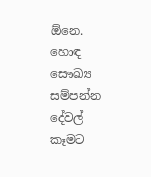ඕනෙ. හොඳ සෞඛ්‍ය සම්පන්න දේවල් කෑමට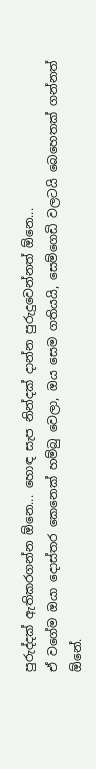පුරුද්දක් ඇතිකරගන්න ඕනෙ... හොඳ සැප නින්දක් දාන්න පුරුදුවෙන්නත් ඕනෙ...
ඒ වගේම ඔයා දොස්තර කෙනෙක් හම්බු වෙලා, ඔය සෙම ගතියයි, සෙම්ගෙඩි වලටයි බෙහෙතක් ගන්නත් ඕනේ.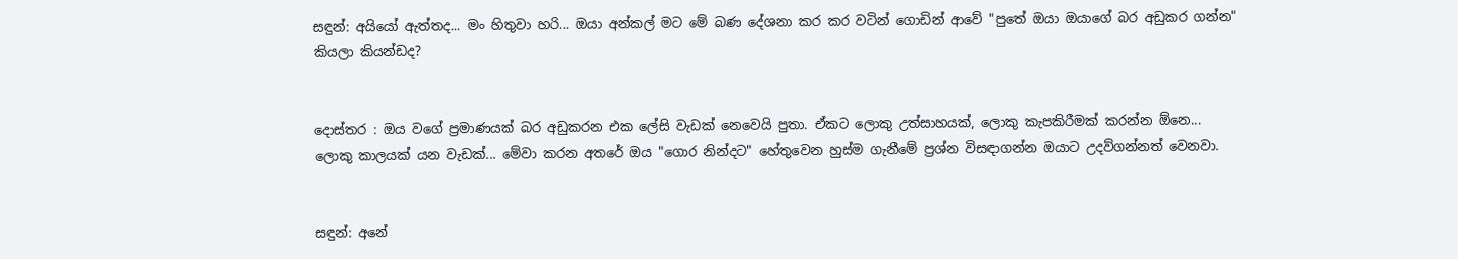සඳුන්: අයියෝ ඇත්තද... මං හිතුවා හරි... ඔයා අන්කල් මට මේ බණ දේශනා කර කර වටින් ගොඩින් ආවේ "පුතේ ඔයා ඔයාගේ බර අඩුකර ගන්න" කියලා කියන්ඩද?


දොස්තර : ඔය වගේ ප්‍රමාණයක් බර අඩුකරන එක ලේසි වැඩක් නෙවෙයි පුතා. ඒකට ලොකු උත්සාහයක්, ලොකු කැපකිරීමක් කරන්න ඕනෙ... ලොකු කාලයක් යන වැඩක්... මේවා කරන අතරේ ඔය "ගොර නින්දට" හේතුවෙන හුස්ම ගැනීමේ ප්‍රශ්න විසඳාගන්න ඔයාට උදව්ගන්නත් වෙනවා.


සඳුන්: අනේ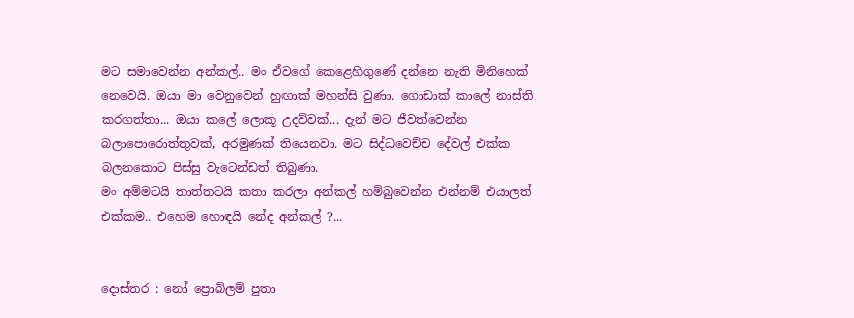මට සමාවෙන්න අන්කල්.. මං ඒවගේ කෙළෙහිගුණේ දන්නෙ නැති මිනිහෙක් නෙවෙයි. ඔයා මා වෙනුවෙන් හුඟාක් මහන්සි වුණා. ගොඩාක් කාලේ නාස්ති කරගත්තා... ඔයා කලේ ලොකූ උදව්වක්... දැන් මට ජීවත්වෙන්න බලාපොරොත්තුවක්, අරමුණක් තියෙනවා. මට සිද්ධවෙච්ච දේවල් එක්ක බලනකොට පිස්සු වැටෙන්ඩත් තිබුණා.
මං අම්මටයි තාත්තටයි කතා කරලා අන්කල් හම්බුවෙන්න එන්නම් එයාලත් එක්කම.. එහෙම හොඳයි නේද අන්කල් ?...


දොස්තර : නෝ ප්‍රොබ්ලම් පුතා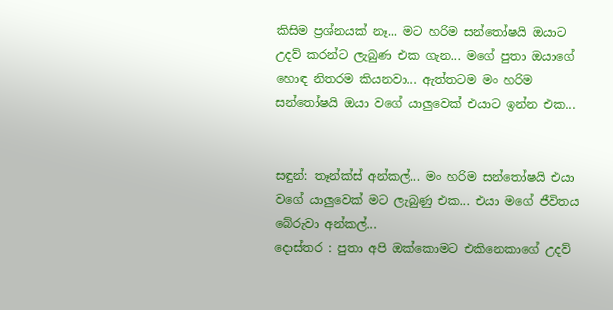කිසිම ප්‍රශ්නයක් නෑ... මට හරිම සන්තෝෂයි ඔයාට උදව් කරන්ට ලැබුණ එක ගැන... මගේ පුතා ඔයාගේ හොඳ නිතරම කියනවා... ඇත්තටම මං හරිම සන්තෝෂයි ඔයා වගේ යාලුවෙක් එයාට ඉන්න එක...


සඳුන්: තෑන්ක්ස් අන්කල්... මං හරිම සන්තෝෂයි එයා වගේ යාලුවෙක් මට ලැබුණු එක... එයා මගේ ජීවිතය බේරුවා අන්කල්...
දොස්තර : පුතා අපි ඔක්කොමට එකිනෙකාගේ උදව්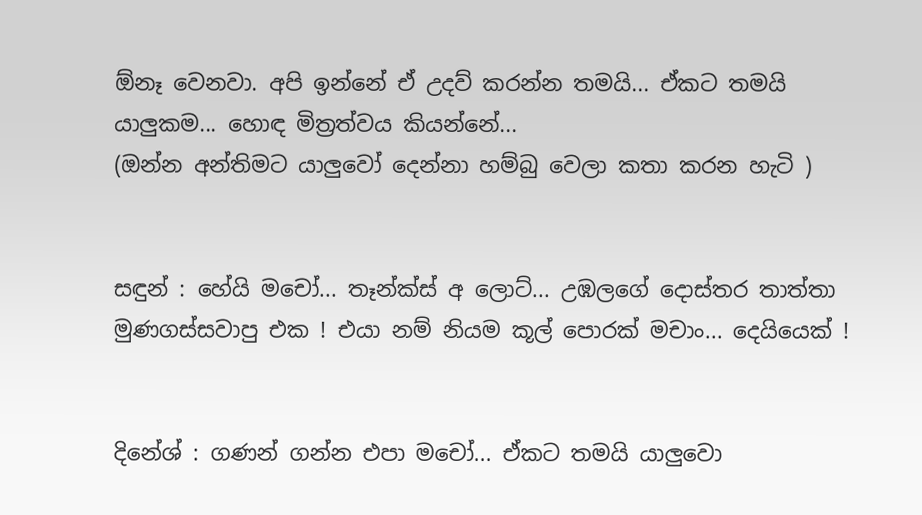ඕනෑ වෙනවා. අපි ඉන්නේ ඒ උදව් කරන්න තමයි... ඒකට තමයි යාලුකම... හොඳ මිත්‍රත්වය කියන්නේ...
(ඔන්න අන්තිමට යාලුවෝ දෙන්නා හම්බු වෙලා කතා කරන හැටි )


සඳුන් : හේයි මචෝ... තෑන්ක්ස් අ ලොට්... උඹලගේ දොස්තර තාත්තා මුණගස්සවාපු එක ! එයා නම් නියම කූල් පොරක් මචාං... දෙයියෙක් !


දිනේශ් : ගණන් ගන්න එපා මචෝ... ඒකට තමයි යාලුවො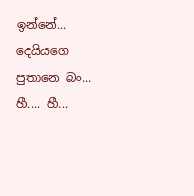ඉන්නේ...
දෙයියගෙ පුතානෙ බං... හී.... හී...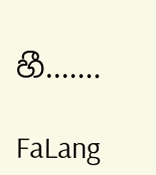හී.......

FaLang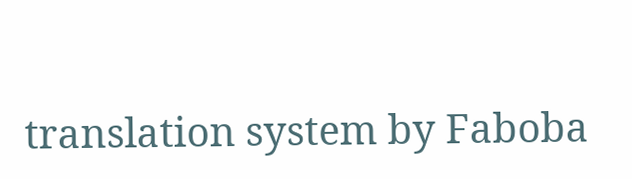translation system by Faboba